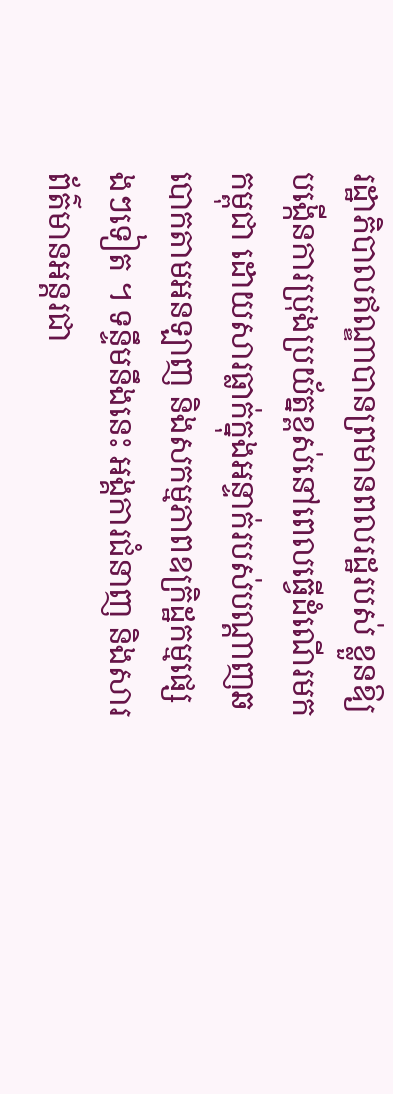រដ្ឋាភិបាលឥណ្ឌាបានព្រមានពលរដ្ឋរបស់ ខ្លួនឱ្យបង្កើនការប្រុងប្រយ័ត្នខ្ពស់នៅពេលធ្វើដំណើរមកកម្ពុជា ដោយសារធ្លាក់ក្នុងអន្ទាក់របស់បណ្ដាញឆបោកតាមអនឡាញ និងសកម្មភាពឧក្រិដ្ឋកម្មផ្សេងៗទៀត ។ ទន្ទឹមនឹងនេះ អង្គការជំនាញ និងសារព័ត៌មានអន្តរជា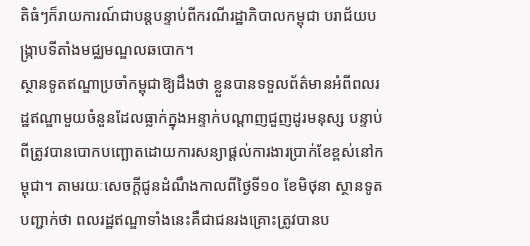តិធំៗក៏រាយការណ៍ជាបន្តបន្ទាប់ពីករណីរដ្ឋាភិបាលកម្ពុជា បរាជ័យបង្ក្រាបទីតាំងមជ្ឈមណ្ឌលឆបោក។
ស្ថានទូតឥណ្ឌាប្រចាំកម្ពុជាឱ្យដឹងថា ខ្លួនបានទទួលព័ត៌មានអំពីពលរដ្ឋឥណ្ឌាមួយចំនួនដែលធ្លាក់ក្នុងអន្ទាក់បណ្ដាញជួញដូរមនុស្ស បន្ទាប់ពីត្រូវបានបោកបញ្ឆោតដោយការសន្យាផ្ដល់ការងារប្រាក់ខែខ្ពស់នៅកម្ពុជា។ តាមរយៈសេចក្ដីជូនដំណឹងកាលពីថ្ងៃទី១០ ខែមិថុនា ស្ថានទូតបញ្ជាក់ថា ពលរដ្ឋឥណ្ឌាទាំងនេះគឺជាជនរងគ្រោះត្រូវបានប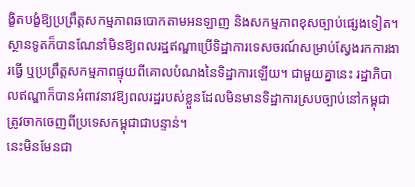ង្ខិតបង្ខំឱ្យប្រព្រឹត្តសកម្មភាពឆបោកតាមអនឡាញ និងសកម្មភាពខុសច្បាប់ផ្សេងទៀត។
ស្ថានទូតក៏បានណែនាំមិនឱ្យពលរដ្ឋឥណ្ឌាប្រើទិដ្ឋាការទេសចរណ៍សម្រាប់ស្វែងរកការងារធ្វើ ឬប្រព្រឹត្តសកម្មភាពផ្ទុយពីគោលបំណងនៃទិដ្ឋាការឡើយ។ ជាមួយគ្នានេះ រដ្ឋាភិបាលឥណ្ឌាក៏បានអំពាវនាវឱ្យពលរដ្ឋរបស់ខ្លួនដែលមិនមានទិដ្ឋាការស្របច្បាប់នៅកម្ពុជា ត្រូវចាកចេញពីប្រទេសកម្ពុជាជាបន្ទាន់។
នេះមិនមែនជា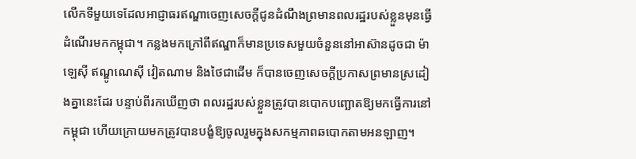លើកទីមួយទេដែលអាជ្ញាធរឥណ្ឌាចេញសេចក្ដីជូនដំណឹងព្រមានពលរដ្ឋរបស់ខ្លួនមុនធ្វើដំណើរមកកម្ពុជា។ កន្លងមកក្រៅពីឥណ្ឌាក៏មានប្រទេសមួយចំនួននៅអាស៊ានដូចជា ម៉ាឡេស៊ី ឥណ្ឌូណេស៊ី វៀតណាម និងថៃជាដើម ក៏បានចេញសេចក្ដីប្រកាសព្រមានស្រដៀងគ្នានេះដែរ បន្ទាប់ពីរកឃើញថា ពលរដ្ឋរបស់ខ្លួនត្រូវបានបោកបញ្ឆោតឱ្យមកធ្វើការនៅកម្ពុជា ហើយក្រោយមកត្រូវបានបង្ខំឱ្យចូលរួមក្នុងសកម្មភាពឆបោកតាមអនឡាញ។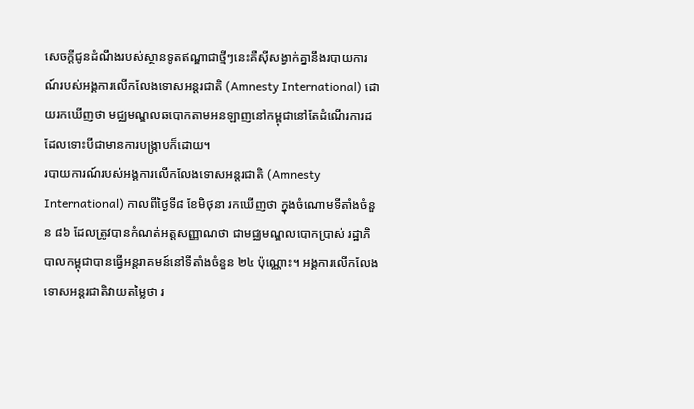សេចក្ដីជូនដំណឹងរបស់ស្ថានទូតឥណ្ឌាជាថ្មីៗនេះគឺស៊ីសង្វាក់គ្នានឹងរបាយការណ៍របស់អង្គការលើកលែងទោសអន្តរជាតិ (Amnesty International) ដោយរកឃើញថា មជ្ឈមណ្ឌលឆបោកតាមអនឡាញនៅកម្ពុជានៅតែដំណើរការដដែលទោះបីជាមានការបង្ក្រាបក៏ដោយ។
របាយការណ៍របស់អង្គការលើកលែងទោសអន្តរជាតិ (Amnesty International) កាលពីថ្ងៃទី៨ ខែមិថុនា រកឃើញថា ក្នុងចំណោមទីតាំងចំនួន ៨៦ ដែលត្រូវបានកំណត់អត្តសញ្ញាណថា ជាមជ្ឈមណ្ឌលបោកប្រាស់ រដ្ឋាភិបាលកម្ពុជាបានធ្វើអន្តរាគមន៍នៅទីតាំងចំនួន ២៤ ប៉ុណ្ណោះ។ អង្គការលើកលែងទោសអន្តរជាតិវាយតម្លៃថា រ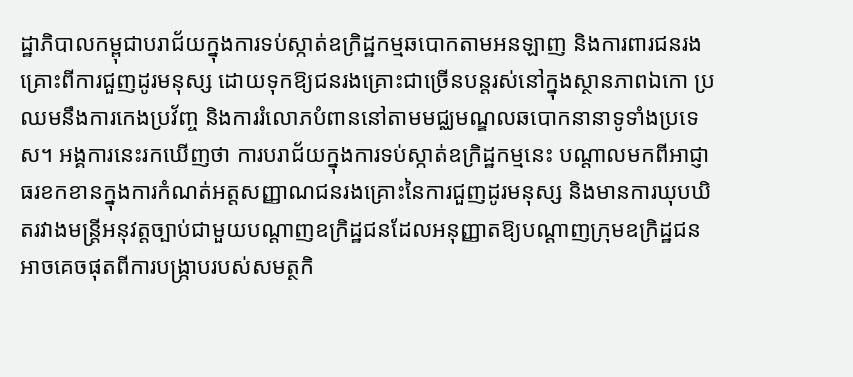ដ្ឋាភិបាលកម្ពុជាបរាជ័យក្នុងការទប់ស្កាត់ឧក្រិដ្ឋកម្មឆបោកតាមអនឡាញ និងការពារជនរងគ្រោះពីការជួញដូរមនុស្ស ដោយទុកឱ្យជនរងគ្រោះជាច្រើនបន្តរស់នៅក្នុងស្ថានភាពឯកោ ប្រឈមនឹងការកេងប្រវ័ញ្ច និងការរំលោភបំពាននៅតាមមជ្ឈមណ្ឌលឆបោកនានាទូទាំងប្រទេស។ អង្គការនេះរកឃើញថា ការបរាជ័យក្នុងការទប់ស្កាត់ឧក្រិដ្ឋកម្មនេះ បណ្ដាលមកពីអាជ្ញាធរខកខានក្នុងការកំណត់អត្តសញ្ញាណជនរងគ្រោះនៃការជួញដូរមនុស្ស និងមានការឃុបឃិតរវាងមន្ត្រីអនុវត្តច្បាប់ជាមួយបណ្ដាញឧក្រិដ្ឋជនដែលអនុញ្ញាតឱ្យបណ្ដាញក្រុមឧក្រិដ្ឋជនអាចគេចផុតពីការបង្ក្រាបរបស់សមត្ថកិ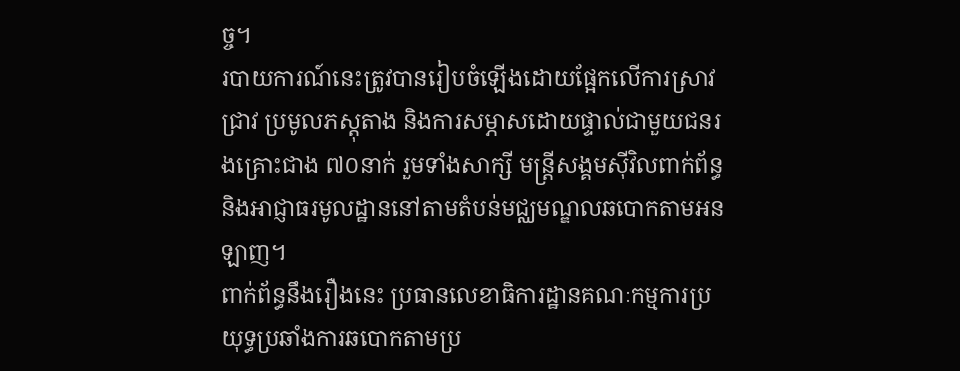ច្ច។
របាយការណ៍នេះត្រូវបានរៀបចំឡើងដោយផ្អែកលើការស្រាវជ្រាវ ប្រមូលភស្តុតាង និងការសម្ភាសដោយផ្ទាល់ជាមួយជនរងគ្រោះជាង ៧០នាក់ រួមទាំងសាក្សី មន្ត្រីសង្គមស៊ីវិលពាក់ព័ន្ធ និងអាជ្ញាធរមូលដ្ឋាននៅតាមតំបន់មជ្ឈមណ្ឌលឆបោកតាមអនឡាញ។
ពាក់ព័ន្ធនឹងរឿងនេះ ប្រធានលេខាធិការដ្ឋានគណៈកម្មការប្រយុទ្ធប្រឆាំងការឆបោកតាមប្រ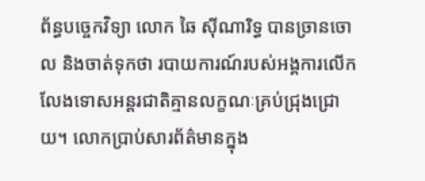ព័ន្ធបច្ចេកវិទ្យា លោក ឆៃ ស៊ីណារិទ្ធ បានច្រានចោល និងចាត់ទុកថា របាយការណ៍របស់អង្គការលើកលែងទោសអន្តរជាតិគ្មានលក្ខណៈគ្រប់ជ្រុងជ្រោយ។ លោកប្រាប់សារព័ត៌មានក្នុង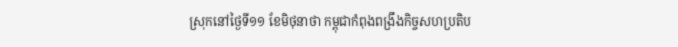ស្រុកនៅថ្ងៃទី១១ ខែមិថុនាថា កម្ពុជាកំពុងពង្រឹងកិច្ចសហប្រតិប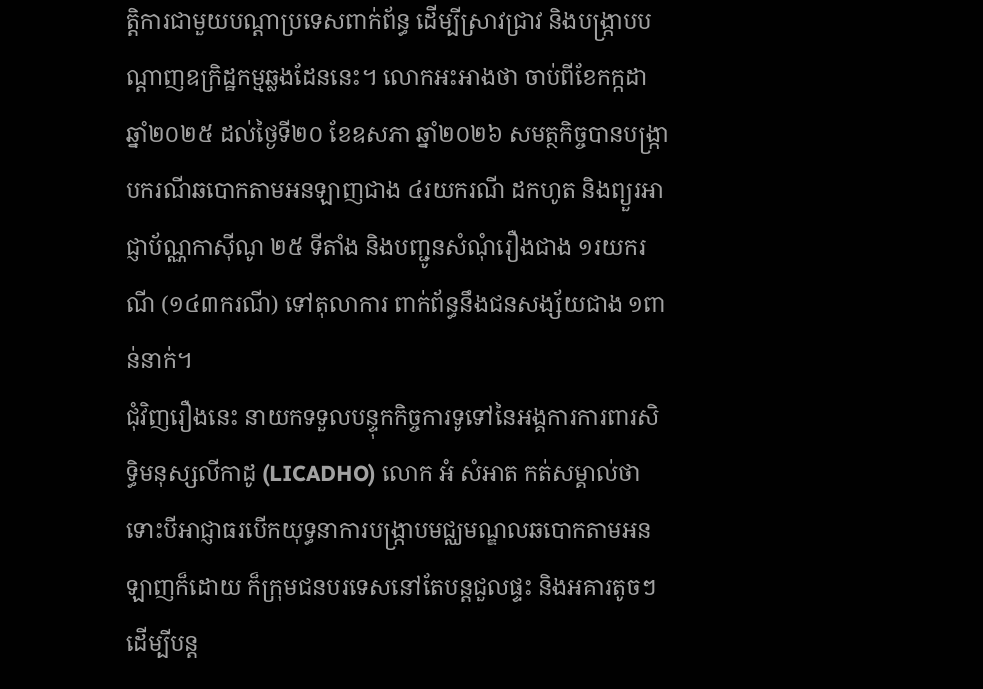ត្តិការជាមួយបណ្ដាប្រទេសពាក់ព័ន្ធ ដើម្បីស្រាវជ្រាវ និងបង្ក្រាបបណ្ដាញឧក្រិដ្ឋកម្មឆ្លងដែននេះ។ លោកអះអាងថា ចាប់ពីខែកក្កដា ឆ្នាំ២០២៥ ដល់ថ្ងៃទី២០ ខែឧសភា ឆ្នាំ២០២៦ សមត្ថកិច្ចបានបង្ក្រាបករណីឆបោកតាមអនឡាញជាង ៤រយករណី ដកហូត និងព្យួរអាជ្ញាប័ណ្ណកាស៊ីណូ ២៥ ទីតាំង និងបញ្ជូនសំណុំរឿងជាង ១រយករណី (១៤៣ករណី) ទៅតុលាការ ពាក់ព័ន្ធនឹងជនសង្ស័យជាង ១ពាន់នាក់។
ជុំវិញរឿងនេះ នាយកទទួលបន្ទុកកិច្ចការទូទៅនៃអង្គការការពារសិទ្ធិមនុស្សលីកាដូ (LICADHO) លោក អំ សំអាត កត់សម្គាល់ថា ទោះបីអាជ្ញាធរបើកយុទ្ធនាការបង្ក្រាបមជ្ឈមណ្ឌលឆបោកតាមអនឡាញក៏ដោយ ក៏ក្រុមជនបរទេសនៅតែបន្តជួលផ្ទះ និងអគារតូចៗ ដើម្បីបន្ត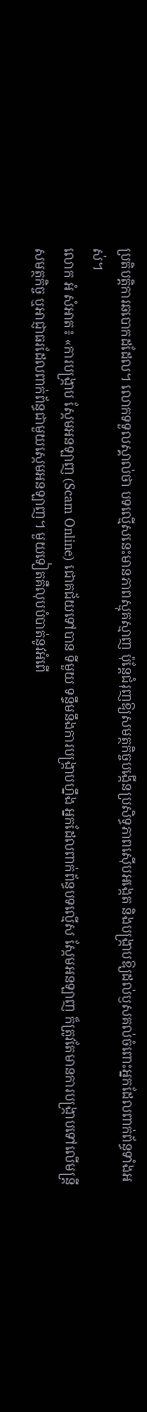ប្រតិបត្តិការឆបោកដដែល។ លោកទទួលស្គាល់ថា បទល្មើសនេះមានភាពស្មុគស្មាញ ប៉ុន្តែជំរុញឱ្យសមត្ថកិច្ចបង្កើនប្រសិទ្ធភាពស៊ើបអង្កេត និងបង្ក្រាបឱ្យដល់ឫសគល់ចំពោះអ្នកដែលពាក់ព័ន្ធទាំងអស់។
លោក អំ សំអាត៖ «ការបង្ក្រាប ស្កែមអនឡាញ (Scam Online) ជោគជ័យទៅបាន ទីមួយ ទន្ទឹមនឹងការបង្ក្រាបហ្នឹង អ្នកដែលពាក់ព័ន្ធបទល្មើស ស្កែមអនឡាញ ក៏ត្រូវតែមានការបង្ក្រាបទៅលើមន្ត្រីសមត្ថកិច្ច ឬអាជ្ញាធរដែលពាក់ព័ន្ធជាមួយស្កេមអនឡាញ។ មួយទៀតគឺលុបបំបាត់នូវអំពើ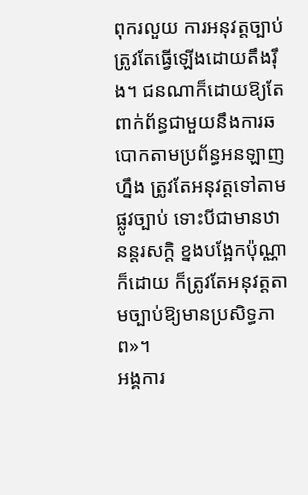ពុករលួយ ការអនុវត្តច្បាប់ត្រូវតែធ្វើឡើងដោយតឹងរ៉ឹង។ ជនណាក៏ដោយឱ្យតែពាក់ព័ន្ធជាមួយនឹងការឆបោកតាមប្រព័ន្ធអនឡាញហ្នឹង ត្រូវតែអនុវត្តទៅតាមផ្លូវច្បាប់ ទោះបីជាមានឋានន្តរសក្ដិ ខ្នងបង្អែកប៉ុណ្ណាក៏ដោយ ក៏ត្រូវតែអនុវត្តតាមច្បាប់ឱ្យមានប្រសិទ្ធភាព»។
អង្គការ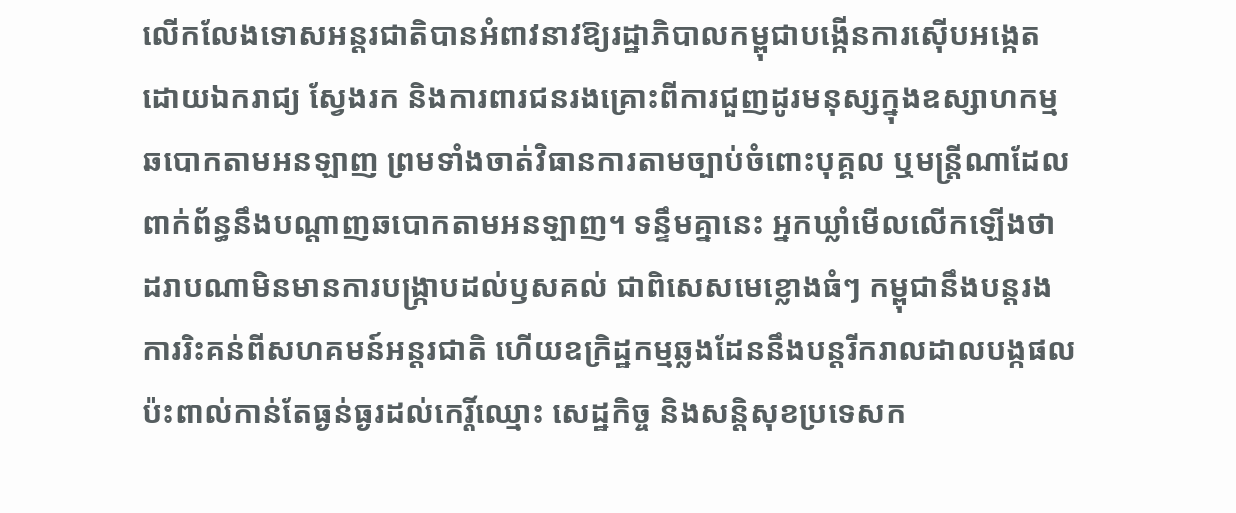លើកលែងទោសអន្តរជាតិបានអំពាវនាវឱ្យរដ្ឋាភិបាលកម្ពុជាបង្កើនការស៊ើបអង្កេតដោយឯករាជ្យ ស្វែងរក និងការពារជនរងគ្រោះពីការជួញដូរមនុស្សក្នុងឧស្សាហកម្មឆបោកតាមអនឡាញ ព្រមទាំងចាត់វិធានការតាមច្បាប់ចំពោះបុគ្គល ឬមន្ត្រីណាដែលពាក់ព័ន្ធនឹងបណ្ដាញឆបោកតាមអនឡាញ។ ទន្ទឹមគ្នានេះ អ្នកឃ្លាំមើលលើកឡើងថា ដរាបណាមិនមានការបង្ក្រាបដល់ឫសគល់ ជាពិសេសមេខ្លោងធំៗ កម្ពុជានឹងបន្តរងការរិះគន់ពីសហគមន៍អន្តរជាតិ ហើយឧក្រិដ្ឋកម្មឆ្លងដែននឹងបន្តរីករាលដាលបង្កផលប៉ះពាល់កាន់តែធ្ងន់ធ្ងរដល់កេរ្តិ៍ឈ្មោះ សេដ្ឋកិច្ច និងសន្តិសុខប្រទេសក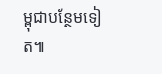ម្ពុជាបន្ថែមទៀត៕